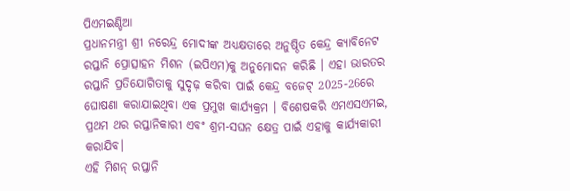ପିଏମଇଣ୍ଡିଆ
ପ୍ରଧାନମନ୍ତ୍ରୀ ଶ୍ରୀ ନରେନ୍ଦ୍ର ମୋଦୀଙ୍କ ଅଧ୍ୟକ୍ଷତାରେ ଅନୁଷ୍ଠିତ କେନ୍ଦ୍ର କ୍ୟାବିନେଟ ରପ୍ତାନି ପ୍ରୋତ୍ସାହନ ମିଶନ (ଇପିଏମ)କୁ ଅନୁମୋଦନ କରିଛି । ଏହା ଭାରତର ରପ୍ତାନି ପ୍ରତିଯୋଗିତାକୁ ସୁଦୃଢ଼ କରିବା ପାଇଁ କେନ୍ଦ୍ର ବଜେଟ୍ 2025-26ରେ ଘୋଷଣା କରାଯାଇଥିବା ଏକ ପ୍ରମୁଖ କାର୍ଯ୍ୟକ୍ରମ । ବିଶେଷକରି ଏମଏସଏମଇ, ପ୍ରଥମ ଥର ରପ୍ତାନିକାରୀ ଏବଂ ଶ୍ରମ-ସଘନ କ୍ଷେତ୍ର ପାଇଁ ଏହାକୁ କାର୍ଯ୍ୟକାରୀ କରାଯିବ।
ଏହି ମିଶନ୍ ରପ୍ତାନି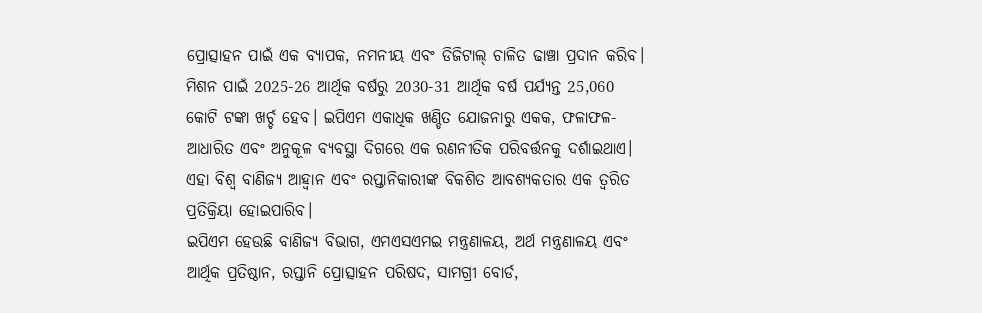ପ୍ରୋତ୍ସାହନ ପାଇଁ ଏକ ବ୍ୟାପକ, ନମନୀୟ ଏବଂ ଡିଜିଟାଲ୍ ଚାଳିତ ଢାଞ୍ଚା ପ୍ରଦାନ କରିବ। ମିଶନ ପାଇଁ 2025-26 ଆର୍ଥିକ ବର୍ଷରୁ 2030-31 ଆର୍ଥିକ ବର୍ଷ ପର୍ଯ୍ୟନ୍ତ 25,060 କୋଟି ଟଙ୍କା ଖର୍ଚ୍ଚ ହେବ। ଇପିଏମ ଏକାଧିକ ଖଣ୍ଡିତ ଯୋଜନାରୁ ଏକକ, ଫଳାଫଳ-ଆଧାରିତ ଏବଂ ଅନୁକୂଳ ବ୍ୟବସ୍ଥା ଦିଗରେ ଏକ ରଣନୀତିକ ପରିବର୍ତ୍ତନକୁ ଦର୍ଶାଇଥାଏ। ଏହା ବିଶ୍ୱ ବାଣିଜ୍ୟ ଆହ୍ୱାନ ଏବଂ ରପ୍ତାନିକାରୀଙ୍କ ବିକଶିତ ଆବଶ୍ୟକତାର ଏକ ତ୍ୱରିତ ପ୍ରତିକ୍ରିୟା ହୋଇପାରିବ।
ଇପିଏମ ହେଉଛି ବାଣିଜ୍ୟ ବିଭାଗ, ଏମଏସଏମଇ ମନ୍ତ୍ରଣାଳୟ, ଅର୍ଥ ମନ୍ତ୍ରଣାଳୟ ଏବଂ ଆର୍ଥିକ ପ୍ରତିଷ୍ଠାନ, ରପ୍ତାନି ପ୍ରୋତ୍ସାହନ ପରିଷଦ, ସାମଗ୍ରୀ ବୋର୍ଡ,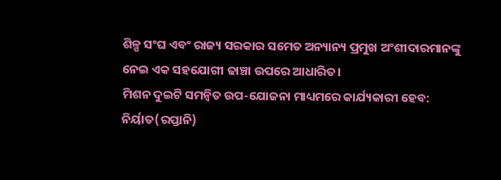ଶିଳ୍ପ ସଂଘ ଏବଂ ରାଜ୍ୟ ସରକାର ସମେତ ଅନ୍ୟାନ୍ୟ ପ୍ରମୁଖ ଅଂଶୀଦାରମାନଙ୍କୁ ନେଇ ଏକ ସହଯୋଗୀ ଢାଞ୍ଚା ଉପରେ ଆଧାରିତ।
ମିଶନ ଦୁଇଟି ସମନ୍ୱିତ ଉପ-ଯୋଜନା ମାଧ୍ୟମରେ କାର୍ଯ୍ୟକାରୀ ହେବ:
ନିର୍ୟାତ(ରପ୍ତାନି)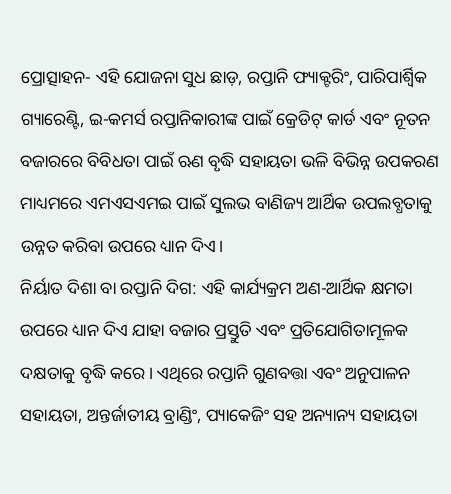ପ୍ରୋତ୍ସାହନ- ଏହି ଯୋଜନା ସୁଧ ଛାଡ଼, ରପ୍ତାନି ଫ୍ୟାକ୍ଟରିଂ, ପାରିପାର୍ଶ୍ବିକ ଗ୍ୟାରେଣ୍ଟି, ଇ-କମର୍ସ ରପ୍ତାନିକାରୀଙ୍କ ପାଇଁ କ୍ରେଡିଟ୍ କାର୍ଡ ଏବଂ ନୂତନ ବଜାରରେ ବିବିଧତା ପାଇଁ ଋଣ ବୃଦ୍ଧି ସହାୟତା ଭଳି ବିଭିନ୍ନ ଉପକରଣ ମାଧ୍ୟମରେ ଏମଏସଏମଇ ପାଇଁ ସୁଲଭ ବାଣିଜ୍ୟ ଆର୍ଥିକ ଉପଲବ୍ଧତାକୁ ଉନ୍ନତ କରିବା ଉପରେ ଧ୍ୟାନ ଦିଏ।
ନିର୍ୟାତ ଦିଶା ବା ରପ୍ତାନି ଦିଗ: ଏହି କାର୍ଯ୍ୟକ୍ରମ ଅଣ-ଆର୍ଥିକ କ୍ଷମତା ଉପରେ ଧ୍ୟାନ ଦିଏ ଯାହା ବଜାର ପ୍ରସ୍ତୁତି ଏବଂ ପ୍ରତିଯୋଗିତାମୂଳକ ଦକ୍ଷତାକୁ ବୃଦ୍ଧି କରେ। ଏଥିରେ ରପ୍ତାନି ଗୁଣବତ୍ତା ଏବଂ ଅନୁପାଳନ ସହାୟତା, ଅନ୍ତର୍ଜାତୀୟ ବ୍ରାଣ୍ଡିଂ, ପ୍ୟାକେଜିଂ ସହ ଅନ୍ୟାନ୍ୟ ସହାୟତା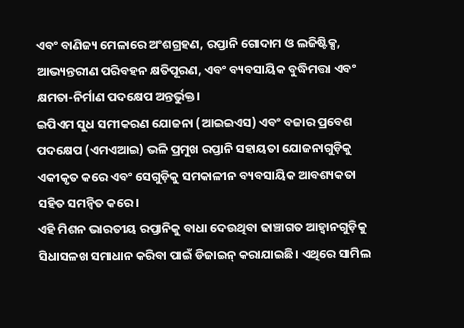ଏବଂ ବାଣିଜ୍ୟ ମେଳାରେ ଅଂଶଗ୍ରହଣ, ରପ୍ତାନି ଗୋଦାମ ଓ ଲଜିଷ୍ଟିକ୍ସ, ଆଭ୍ୟନ୍ତରୀଣ ପରିବହନ କ୍ଷତିପୂରଣ, ଏବଂ ବ୍ୟବସାୟିକ ବୁଦ୍ଧିମତ୍ତା ଏବଂ କ୍ଷମତା-ନିର୍ମାଣ ପଦକ୍ଷେପ ଅନ୍ତର୍ଭୁକ୍ତ।
ଇପିଏମ ସୁଧ ସମୀକରଣ ଯୋଜନା (ଆଇଇଏସ) ଏବଂ ବଜାର ପ୍ରବେଶ ପଦକ୍ଷେପ (ଏମଏଆଇ) ଭଳି ପ୍ରମୁଖ ରପ୍ତାନି ସହାୟତା ଯୋଜନାଗୁଡ଼ିକୁ ଏକୀକୃତ କରେ ଏବଂ ସେଗୁଡ଼ିକୁ ସମକାଳୀନ ବ୍ୟବସାୟିକ ଆବଶ୍ୟକତା ସହିତ ସମନ୍ୱିତ କରେ।
ଏହି ମିଶନ ଭାରତୀୟ ରପ୍ତାନିକୁ ବାଧା ଦେଉଥିବା ଢାଞ୍ଚାଗତ ଆହ୍ୱାନଗୁଡ଼ିକୁ ସିଧାସଳଖ ସମାଧାନ କରିବା ପାଇଁ ଡିଜାଇନ୍ କରାଯାଇଛି। ଏଥିରେ ସାମିଲ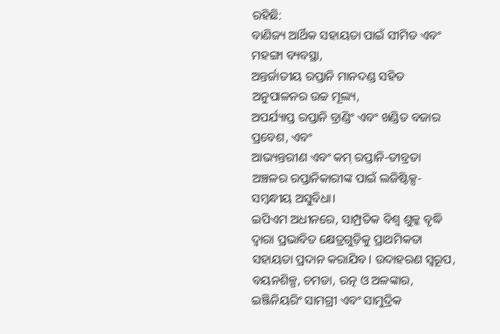ରହିଛି:
ବାଣିଜ୍ୟ ଆର୍ଥିକ ସହାୟତା ପାଇଁ ସୀମିତ ଏବଂ ମହଙ୍ଗା ବ୍ୟବସ୍ଥା,
ଅନ୍ତର୍ଜାତୀୟ ରପ୍ତାନି ମାନଦଣ୍ଡ ସହିତ ଅନୁପାଳନର ଉଚ୍ଚ ମୂଲ୍ୟ,
ଅପର୍ଯ୍ୟାପ୍ତ ରପ୍ତାନି ବ୍ରାଣ୍ଡିଂ ଏବଂ ଖଣ୍ଡିତ ବଜାର ପ୍ରବେଶ, ଏବଂ
ଆଭ୍ୟନ୍ତରୀଣ ଏବଂ କମ୍ ରପ୍ତାନି-ତୀବ୍ରତା ଅଞ୍ଚଳର ରପ୍ତାନିକାରୀଙ୍କ ପାଇଁ ଲଜିଷ୍ଟିକ୍ସ-ସମ୍ବନ୍ଧୀୟ ଅସୁବିଧା।
ଇପିଏମ ଅଧୀନରେ, ସାମ୍ପ୍ରତିକ ବିଶ୍ୱ ଶୁଳ୍କ ବୃଦ୍ଧି ଦ୍ୱାରା ପ୍ରଭାବିତ କ୍ଷେତ୍ରଗୁଡ଼ିକୁ ପ୍ରାଥମିକତା ସହାୟତା ପ୍ରଦାନ କରାଯିବ। ଉଦାହରଣ ସ୍ୱରୂପ, ବୟନଶିଳ୍ପ, ଚମଡା, ରତ୍ନ ଓ ଅଳଙ୍କାର, ଇଞ୍ଜିନିୟରିଂ ସାମଗ୍ରୀ ଏବଂ ସାମୁଦ୍ରିକ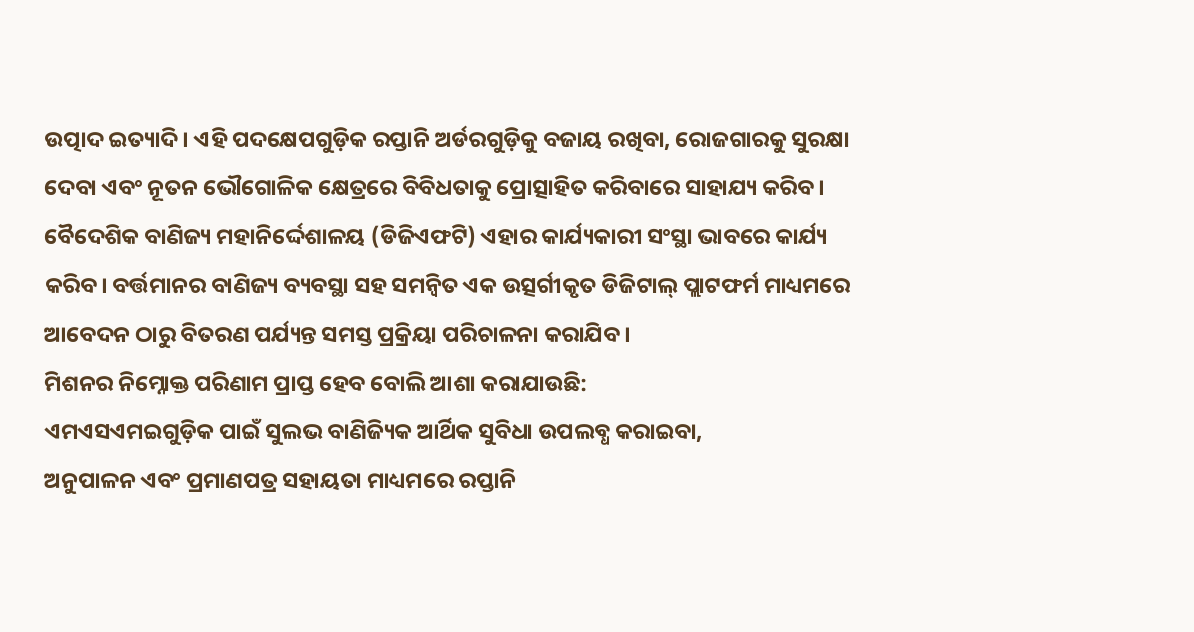ଉତ୍ପାଦ ଇତ୍ୟାଦି। ଏହି ପଦକ୍ଷେପଗୁଡ଼ିକ ରପ୍ତାନି ଅର୍ଡରଗୁଡ଼ିକୁ ବଜାୟ ରଖିବା, ରୋଜଗାରକୁ ସୁରକ୍ଷା ଦେବା ଏବଂ ନୂତନ ଭୌଗୋଳିକ କ୍ଷେତ୍ରରେ ବିବିଧତାକୁ ପ୍ରୋତ୍ସାହିତ କରିବାରେ ସାହାଯ୍ୟ କରିବ। ବୈଦେଶିକ ବାଣିଜ୍ୟ ମହାନିର୍ଦ୍ଦେଶାଳୟ (ଡିଜିଏଫଟି) ଏହାର କାର୍ଯ୍ୟକାରୀ ସଂସ୍ଥା ଭାବରେ କାର୍ଯ୍ୟ କରିବ। ବର୍ତ୍ତମାନର ବାଣିଜ୍ୟ ବ୍ୟବସ୍ଥା ସହ ସମନ୍ୱିତ ଏକ ଉତ୍ସର୍ଗୀକୃତ ଡିଜିଟାଲ୍ ପ୍ଲାଟଫର୍ମ ମାଧ୍ୟମରେ ଆବେଦନ ଠାରୁ ବିତରଣ ପର୍ଯ୍ୟନ୍ତ ସମସ୍ତ ପ୍ରକ୍ରିୟା ପରିଚାଳନା କରାଯିବ ।
ମିଶନର ନିମ୍ନୋକ୍ତ ପରିଣାମ ପ୍ରାପ୍ତ ହେବ ବୋଲି ଆଶା କରାଯାଉଛି:
ଏମଏସଏମଇଗୁଡ଼ିକ ପାଇଁ ସୁଲଭ ବାଣିଜ୍ୟିକ ଆର୍ଥିକ ସୁବିଧା ଉପଲବ୍ଧ କରାଇବା,
ଅନୁପାଳନ ଏବଂ ପ୍ରମାଣପତ୍ର ସହାୟତା ମାଧ୍ୟମରେ ରପ୍ତାନି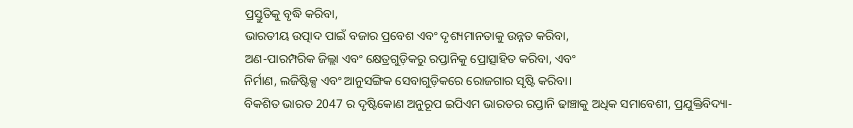ପ୍ରସ୍ତୁତିକୁ ବୃଦ୍ଧି କରିବା,
ଭାରତୀୟ ଉତ୍ପାଦ ପାଇଁ ବଜାର ପ୍ରବେଶ ଏବଂ ଦୃଶ୍ୟମାନତାକୁ ଉନ୍ନତ କରିବା,
ଅଣ-ପାରମ୍ପରିକ ଜିଲ୍ଲା ଏବଂ କ୍ଷେତ୍ରଗୁଡ଼ିକରୁ ରପ୍ତାନିକୁ ପ୍ରୋତ୍ସାହିତ କରିବା, ଏବଂ
ନିର୍ମାଣ, ଲଜିଷ୍ଟିକ୍ସ ଏବଂ ଆନୁସଙ୍ଗିକ ସେବାଗୁଡ଼ିକରେ ରୋଜଗାର ସୃଷ୍ଟି କରିବା।
ବିକଶିତ ଭାରତ 2047 ର ଦୃଷ୍ଟିକୋଣ ଅନୁରୂପ ଇପିଏମ ଭାରତର ରପ୍ତାନି ଢାଞ୍ଚାକୁ ଅଧିକ ସମାବେଶୀ, ପ୍ରଯୁକ୍ତିବିଦ୍ୟା-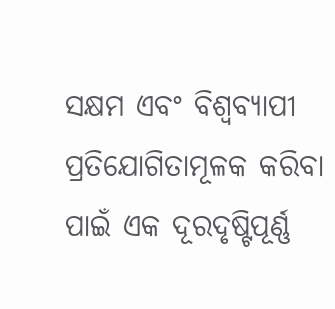ସକ୍ଷମ ଏବଂ ବିଶ୍ୱବ୍ୟାପୀ ପ୍ରତିଯୋଗିତାମୂଳକ କରିବା ପାଇଁ ଏକ ଦୂରଦୃଷ୍ଟିପୂର୍ଣ୍ଣ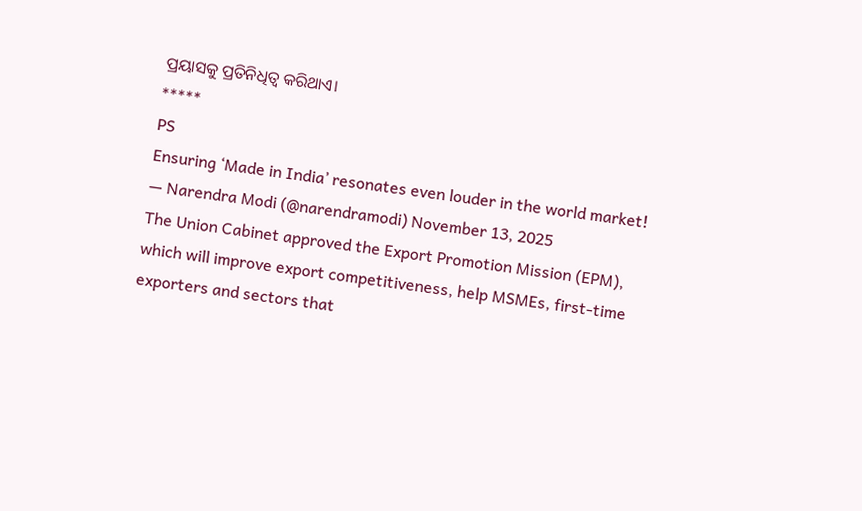ପ୍ରୟାସକୁ ପ୍ରତିନିଧିତ୍ୱ କରିଥାଏ।
*****
PS
Ensuring ‘Made in India’ resonates even louder in the world market!
— Narendra Modi (@narendramodi) November 13, 2025
The Union Cabinet approved the Export Promotion Mission (EPM), which will improve export competitiveness, help MSMEs, first-time exporters and sectors that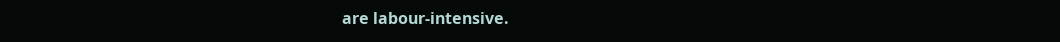are labour-intensive.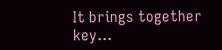It brings together key…